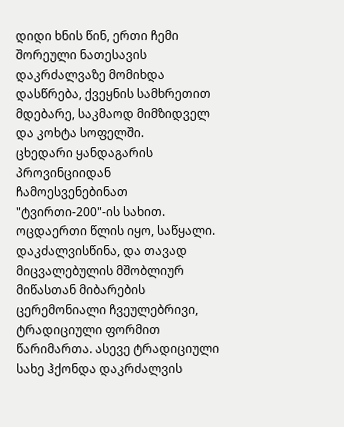დიდი ხნის წინ, ერთი ჩემი შორეული ნათესავის დაკრძალვაზე მომიხდა დასწრება, ქვეყნის სამხრეთით მდებარე, საკმაოდ მიმზიდველ და კოხტა სოფელში.
ცხედარი ყანდაგარის პროვინციიდან ჩამოესვენებინათ "ტვირთი-200"-ის სახით. ოცდაერთი წლის იყო, საწყალი.
დაკძალვისწინა, და თავად მიცვალებულის მშობლიურ მიწასთან მიბარების ცერემონიალი ჩვეულებრივი, ტრადიციული ფორმით წარიმართა. ასევე ტრადიციული სახე ჰქონდა დაკრძალვის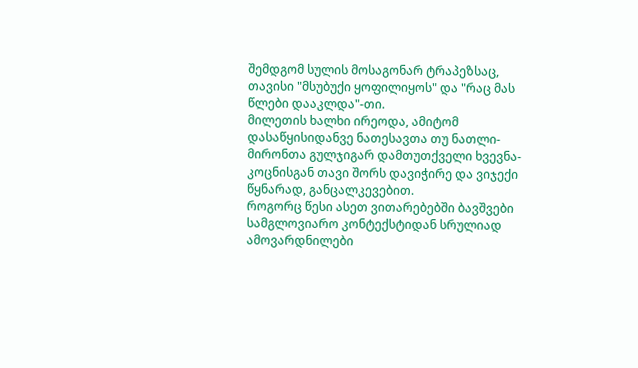შემდგომ სულის მოსაგონარ ტრაპეზსაც, თავისი "მსუბუქი ყოფილიყოს" და "რაც მას წლები დააკლდა"-თი.
მილეთის ხალხი ირეოდა, ამიტომ დასაწყისიდანვე ნათესავთა თუ ნათლი-მირონთა გულჯიგარ დამთუთქველი ხვევნა-კოცნისგან თავი შორს დავიჭირე და ვიჯექი წყნარად, განცალკევებით.
როგორც წესი ასეთ ვითარებებში ბავშვები სამგლოვიარო კონტექსტიდან სრულიად ამოვარდნილები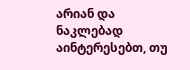არიან და ნაკლებად აინტერესებთ, თუ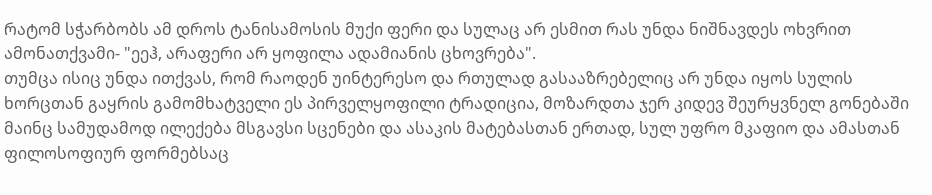რატომ სჭარბობს ამ დროს ტანისამოსის მუქი ფერი და სულაც არ ესმით რას უნდა ნიშნავდეს ოხვრით ამონათქვამი- "ეეჰ, არაფერი არ ყოფილა ადამიანის ცხოვრება".
თუმცა ისიც უნდა ითქვას, რომ რაოდენ უინტერესო და რთულად გასააზრებელიც არ უნდა იყოს სულის ხორცთან გაყრის გამომხატველი ეს პირველყოფილი ტრადიცია, მოზარდთა ჯერ კიდევ შეურყვნელ გონებაში მაინც სამუდამოდ ილექება მსგავსი სცენები და ასაკის მატებასთან ერთად, სულ უფრო მკაფიო და ამასთან ფილოსოფიურ ფორმებსაც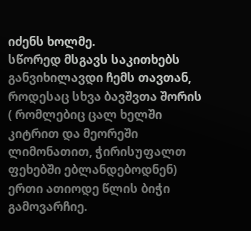იძენს ხოლმე.
სწორედ მსგავს საკითხებს განვიხილავდი ჩემს თავთან, როდესაც სხვა ბავშვთა შორის ( რომლებიც ცალ ხელში კიტრით და მეორეში ლიმონათით, ჭირისუფალთ ფეხებში ებლანდებოდნენ) ერთი ათიოდე წლის ბიჭი გამოვარჩიე.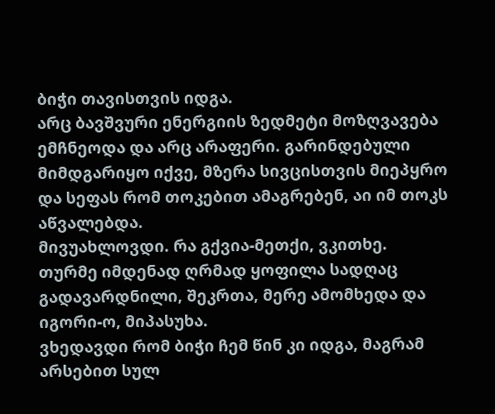ბიჭი თავისთვის იდგა.
არც ბავშვური ენერგიის ზედმეტი მოზღვავება ემჩნეოდა და არც არაფერი. გარინდებული მიმდგარიყო იქვე, მზერა სივცისთვის მიეპყრო და სეფას რომ თოკებით ამაგრებენ, აი იმ თოკს აწვალებდა.
მივუახლოვდი. რა გქვია-მეთქი, ვკითხე.
თურმე იმდენად ღრმად ყოფილა სადღაც გადავარდნილი, შეკრთა, მერე ამომხედა და იგორი-ო, მიპასუხა.
ვხედავდი რომ ბიჭი ჩემ წინ კი იდგა, მაგრამ არსებით სულ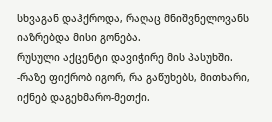სხვაგან დაჰქროდა, რაღაც მნიშვნელოვანს იაზრებდა მისი გონება.
რუსული აქცენტი დავიჭირე მის პასუხში.
-რაზე ფიქრობ იგორ, რა გაწუხებს, მითხარი, იქნებ დაგეხმარო-მეთქი.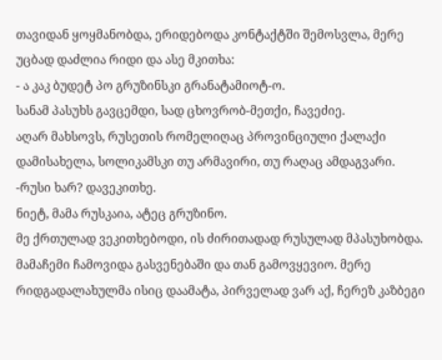თავიდან ყოყმანობდა, ერიდებოდა კონტაქტში შემოსვლა, მერე უცბად დაძლია რიდი და ასე მკითხა:
- ა კაკ ბუდეტ პო გრუზინსკი გრანატამიოტ-ო.
სანამ პასუხს გავცემდი, სად ცხოვრობ-მეთქი, ჩავეძიე.
აღარ მახსოვს, რუსეთის რომელიღაც პროვინციული ქალაქი დამისახელა, სოლიკამსკი თუ არმავირი, თუ რაღაც ამდაგვარი.
-რუსი ხარ? დავეკითხე.
ნიეტ, მამა რუსკაია, ატეც გრუზინო.
მე ქრთულად ვეკითხებოდი, ის ძირითადად რუსულად მპასუხობდა.
მამაჩემი ჩამოვიდა გასვენებაში და თან გამოვყევიო. მერე რიდგადალახულმა ისიც დაამატა, პირველად ვარ აქ, ჩერეზ კაზბეგი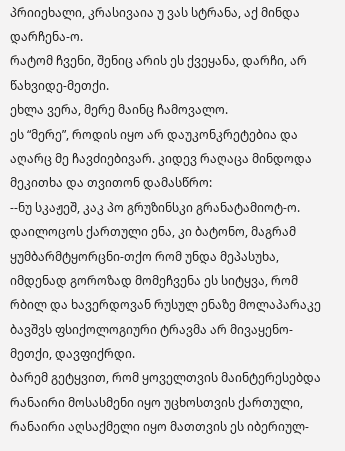პრიიეხალი, კრასივაია უ ვას სტრანა, აქ მინდა დარჩენა-ო.
რატომ ჩვენი, შენიც არის ეს ქვეყანა, დარჩი, არ წახვიდე-მეთქი.
ეხლა ვერა, მერე მაინც ჩამოვალო.
ეს “მერე”, როდის იყო არ დაუკონკრეტებია და აღარც მე ჩავძიებივარ. კიდევ რაღაცა მინდოდა მეკითხა და თვითონ დამასწრო:
--ნუ სკაჟეშ, კაკ პო გრუზინსკი გრანატამიოტ-ო.
დაილოცოს ქართული ენა, კი ბატონო, მაგრამ ყუმბარმტყორცნი-თქო რომ უნდა მეპასუხა, იმდენად გოროზად მომეჩვენა ეს სიტყვა, რომ რბილ და ხავერდოვან რუსულ ენაზე მოლაპარაკე ბავშვს ფსიქოლოგიური ტრავმა არ მივაყენო-მეთქი, დავფიქრდი.
ბარემ გეტყვით, რომ ყოველთვის მაინტერესებდა რანაირი მოსასმენი იყო უცხოსთვის ქართული, რანაირი აღსაქმელი იყო მათთვის ეს იბერიულ-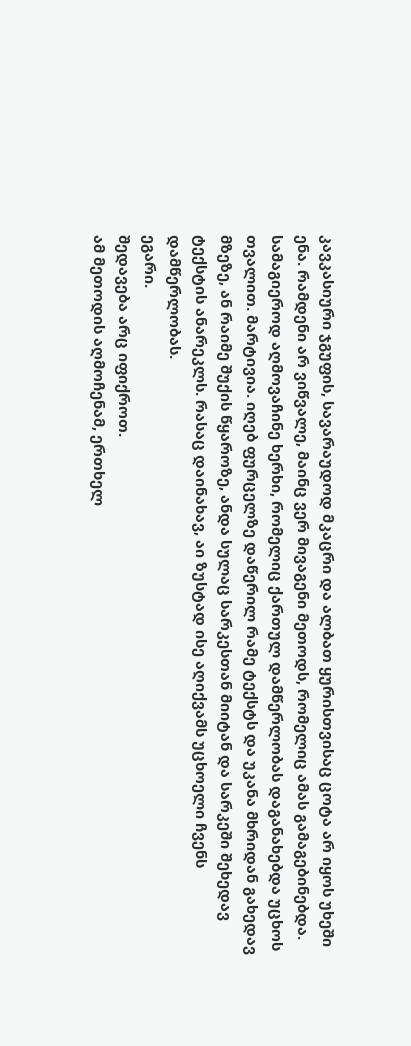კავკასიური ჯგუფის, სავარაუდოდ მკაცრი და ალბათ ყურისთვისაც ცოტა არ იყოს უხეში ენა. რამდენი არ ვიწვალე, მაინც ვერ მივაგენი მეთოდს, რომელიც ამას გამაგებინებდა. სამაგიეროდ აღმოვაჩინე ხერხი, რომელიც ქართულ დამწერლობას დაგანახებდა უცხოს თვალით. მარტივია. იღებ ფურცელზე დაწერილ რამე ტექსტს და უკანა მხრიდან გახედავ მზეზე, ან რაიმე შუქის წყაროზე, ანდა სულაც სარკესთან მიიტან და სარკეში შეხედავ ტექსტის ანარეკლს. რასაც დაინახავ, აი ზუსტად ისე აღიქვამს უცხოელი ჩვენს დამწერლობას.
ეგარი.
შედავება არც იფიქროთ.
ამ მეთოდის აღმოჩენამ, ერთხელ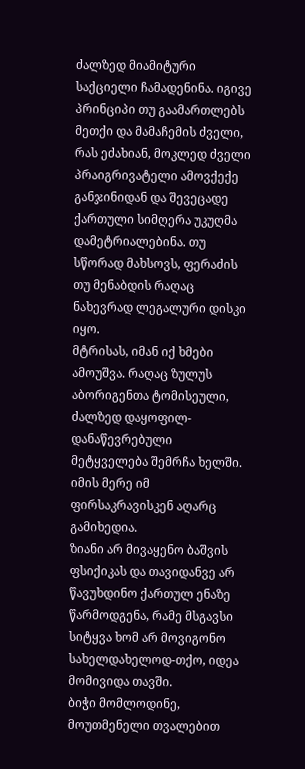ძალზედ მიამიტური საქციელი ჩამადენინა. იგივე პრინციპი თუ გაამართლებს მეთქი და მამაჩემის ძველი, რას ეძახიან, მოკლედ ძველი პრაიგრივატელი ამოვქექე განჯინიდან და შევეცადე ქართული სიმღერა უკუღმა დამეტრიალებინა. თუ სწორად მახსოვს, ფერაძის თუ მენაბდის რაღაც ნახევრად ლეგალური დისკი იყო.
მტრისას, იმან იქ ხმები ამოუშვა. რაღაც ზულუს აბორიგენთა ტომისეული, ძალზედ დაყოფილ-დანაწევრებული მეტყველება შემრჩა ხელში. იმის მერე იმ ფირსაკრავისკენ აღარც გამიხედია.
ზიანი არ მივაყენო ბაშვის ფსიქიკას და თავიდანვე არ წავუხდინო ქართულ ენაზე წარმოდგენა, რამე მსგავსი სიტყვა ხომ არ მოვიგონო სახელდახელოდ-თქო, იდეა მომივიდა თავში.
ბიჭი მომლოდინე, მოუთმენელი თვალებით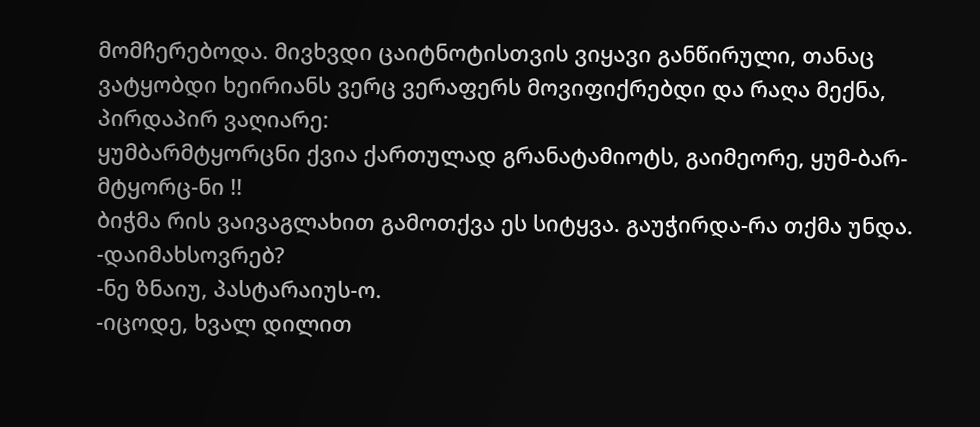მომჩერებოდა. მივხვდი ცაიტნოტისთვის ვიყავი განწირული, თანაც ვატყობდი ხეირიანს ვერც ვერაფერს მოვიფიქრებდი და რაღა მექნა, პირდაპირ ვაღიარე:
ყუმბარმტყორცნი ქვია ქართულად გრანატამიოტს, გაიმეორე, ყუმ-ბარ-მტყორც-ნი !!
ბიჭმა რის ვაივაგლახით გამოთქვა ეს სიტყვა. გაუჭირდა-რა თქმა უნდა.
-დაიმახსოვრებ?
-ნე ზნაიუ, პასტარაიუს-ო.
-იცოდე, ხვალ დილით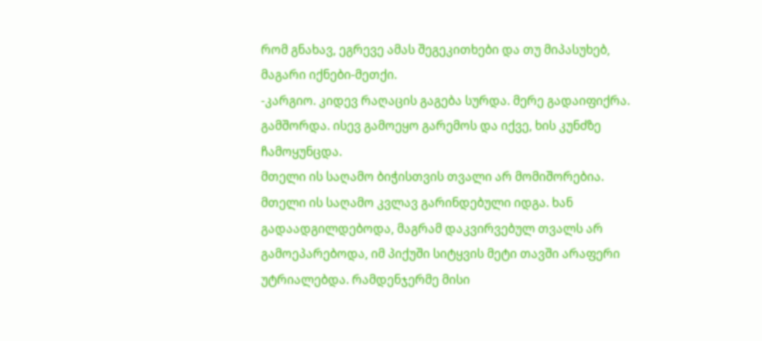რომ გნახავ, ეგრევე ამას შეგეკითხები და თუ მიპასუხებ, მაგარი იქნები-მეთქი.
-კარგიო. კიდევ რაღაცის გაგება სურდა. მერე გადაიფიქრა. გამშორდა. ისევ გამოეყო გარემოს და იქვე, ხის კუნძზე ჩამოყუნცდა.
მთელი ის საღამო ბიჭისთვის თვალი არ მომიშორებია. მთელი ის საღამო კვლავ გარინდებული იდგა. ხან გადაადგილდებოდა, მაგრამ დაკვირვებულ თვალს არ გამოეპარებოდა, იმ პიქუში სიტყვის მეტი თავში არაფერი უტრიალებდა. რამდენჯერმე მისი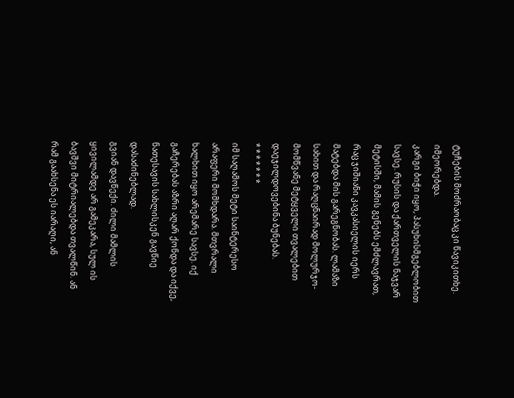ტუჩების მოძრაობაც კი წავიკითხე.
იმეორებდა.
კარგი ბიჭი იყო, პასუხისმგებლობით სავსე. რუსის და ქართველის ნაჯვარ მეტისში, მამის გენებს ემძლავრათ, რაც ჯიშიანი კავკასიელის იერს მატებდა მის გარეგნობას. ლამაზი სახით და რაღცნაირად მოლურჯო-მომწვანე მეტყველი თვალებით დაეჯილდოვებინა ბუნებას.
* * * * * * *
იმ საღამოს მეტი საინტერესო არაფერი მომხდარა. მთვრალი ხალხით იყო არემარე სავსე. იქ გაჩერებას აზრი აღარ ქონდა და იქვე, ნათესავის სახლისკენ გავწიე დასაძინებლად.
გვიან დავწექი. ძილი მამლის ყივილამდე არ გამეკარა, სულ ის ბავშვი მიტრიალებდა თვალწინ. ან რამ გაახსენა ეს იარაღი, ან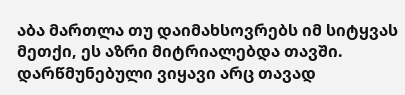აბა მართლა თუ დაიმახსოვრებს იმ სიტყვას მეთქი, ეს აზრი მიტრიალებდა თავში.
დარწმუნებული ვიყავი არც თავად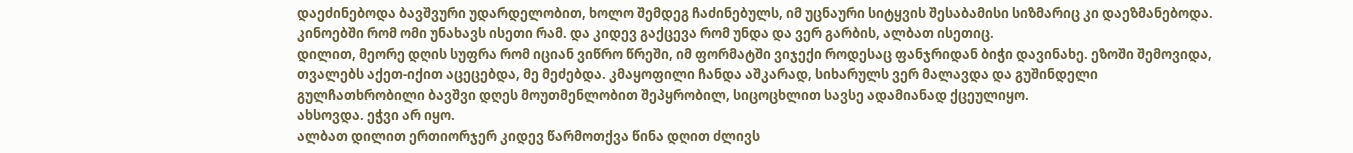დაეძინებოდა ბავშვური უდარდელობით, ხოლო შემდეგ ჩაძინებულს, იმ უცნაური სიტყვის შესაბამისი სიზმარიც კი დაეზმანებოდა. კინოებში რომ ომი უნახავს ისეთი რამ. და კიდევ გაქცევა რომ უნდა და ვერ გარბის, ალბათ ისეთიც.
დილით, მეორე დღის სუფრა რომ იციან ვიწრო წრეში, იმ ფორმატში ვიჯექი როდესაც ფანჯრიდან ბიჭი დავინახე. ეზოში შემოვიდა, თვალებს აქეთ-იქით აცეცებდა, მე მეძებდა. კმაყოფილი ჩანდა აშკარად, სიხარულს ვერ მალავდა და გუშინდელი გულჩათხრობილი ბავშვი დღეს მოუთმენლობით შეპყრობილ, სიცოცხლით სავსე ადამიანად ქცეულიყო.
ახსოვდა. ეჭვი არ იყო.
ალბათ დილით ერთიორჯერ კიდევ წარმოთქვა წინა დღით ძლივს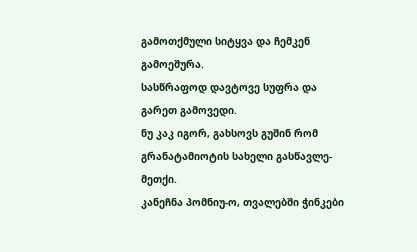გამოთქმული სიტყვა და ჩემკენ გამოეშურა.
სასწრაფოდ დავტოვე სუფრა და გარეთ გამოვედი.
ნუ კაკ იგორ, გახსოვს გუშინ რომ გრანატამიოტის სახელი გასწავლე-მეთქი.
კანეჩნა პომნიუ-ო, თვალებში ჭინკები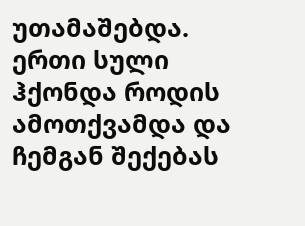უთამაშებდა. ერთი სული ჰქონდა როდის ამოთქვამდა და ჩემგან შექებას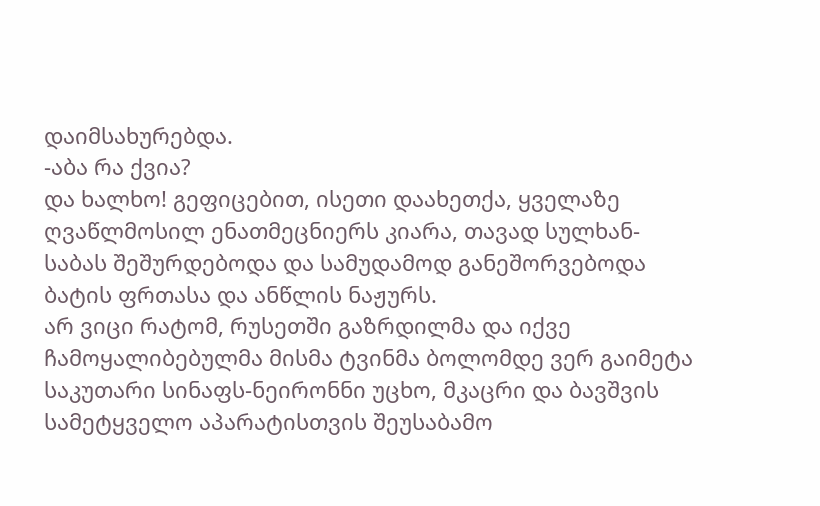დაიმსახურებდა.
-აბა რა ქვია?
და ხალხო! გეფიცებით, ისეთი დაახეთქა, ყველაზე ღვაწლმოსილ ენათმეცნიერს კიარა, თავად სულხან-საბას შეშურდებოდა და სამუდამოდ განეშორვებოდა ბატის ფრთასა და ანწლის ნაჟურს.
არ ვიცი რატომ, რუსეთში გაზრდილმა და იქვე ჩამოყალიბებულმა მისმა ტვინმა ბოლომდე ვერ გაიმეტა საკუთარი სინაფს-ნეირონნი უცხო, მკაცრი და ბავშვის სამეტყველო აპარატისთვის შეუსაბამო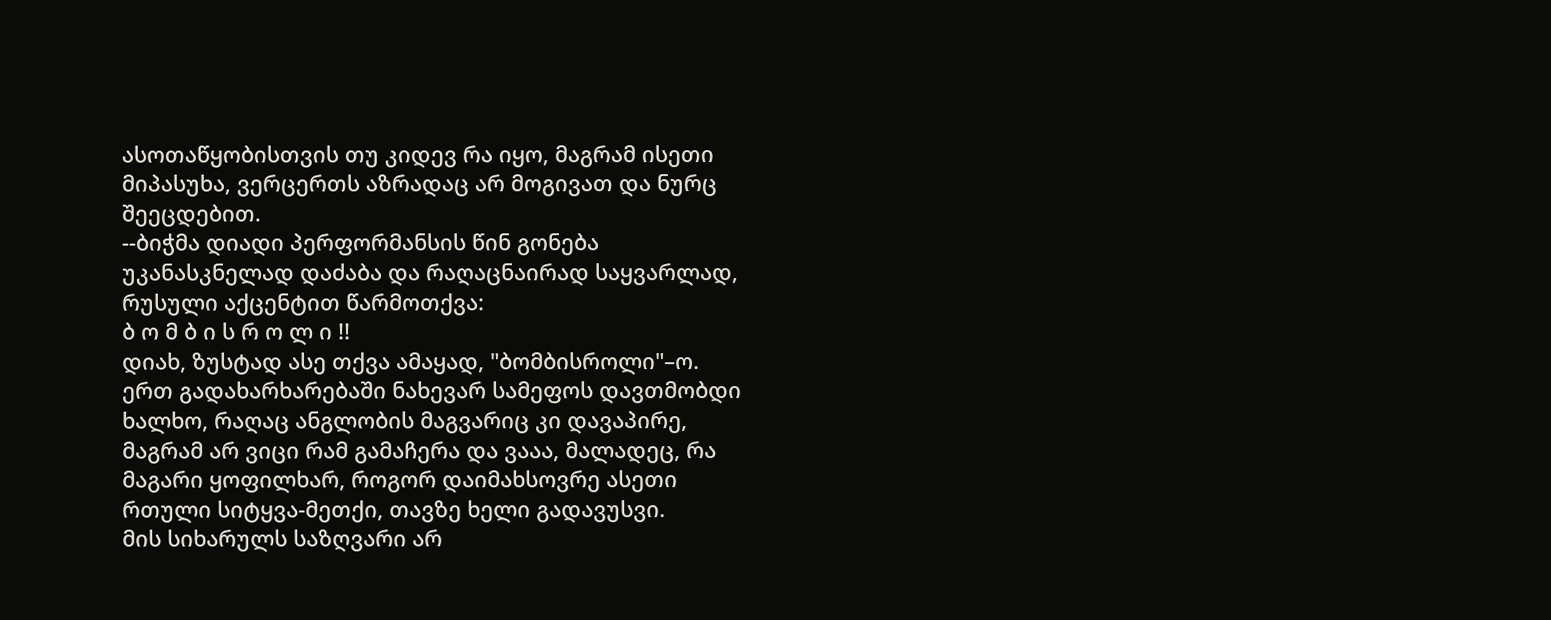ასოთაწყობისთვის თუ კიდევ რა იყო, მაგრამ ისეთი მიპასუხა, ვერცერთს აზრადაც არ მოგივათ და ნურც შეეცდებით.
--ბიჭმა დიადი პერფორმანსის წინ გონება უკანასკნელად დაძაბა და რაღაცნაირად საყვარლად, რუსული აქცენტით წარმოთქვა:
ბ ო მ ბ ი ს რ ო ლ ი !!
დიახ, ზუსტად ასე თქვა ამაყად, "ბომბისროლი"–ო.
ერთ გადახარხარებაში ნახევარ სამეფოს დავთმობდი ხალხო, რაღაც ანგლობის მაგვარიც კი დავაპირე, მაგრამ არ ვიცი რამ გამაჩერა და ვააა, მალადეც, რა მაგარი ყოფილხარ, როგორ დაიმახსოვრე ასეთი რთული სიტყვა-მეთქი, თავზე ხელი გადავუსვი.
მის სიხარულს საზღვარი არ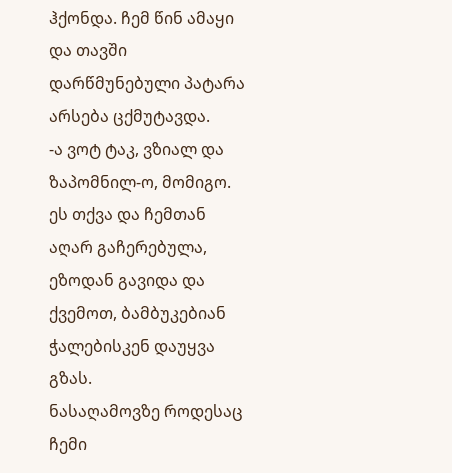ჰქონდა. ჩემ წინ ამაყი და თავში დარწმუნებული პატარა არსება ცქმუტავდა.
-ა ვოტ ტაკ, ვზიალ და ზაპომნილ-ო, მომიგო.
ეს თქვა და ჩემთან აღარ გაჩერებულა, ეზოდან გავიდა და ქვემოთ, ბამბუკებიან ჭალებისკენ დაუყვა გზას.
ნასაღამოვზე როდესაც ჩემი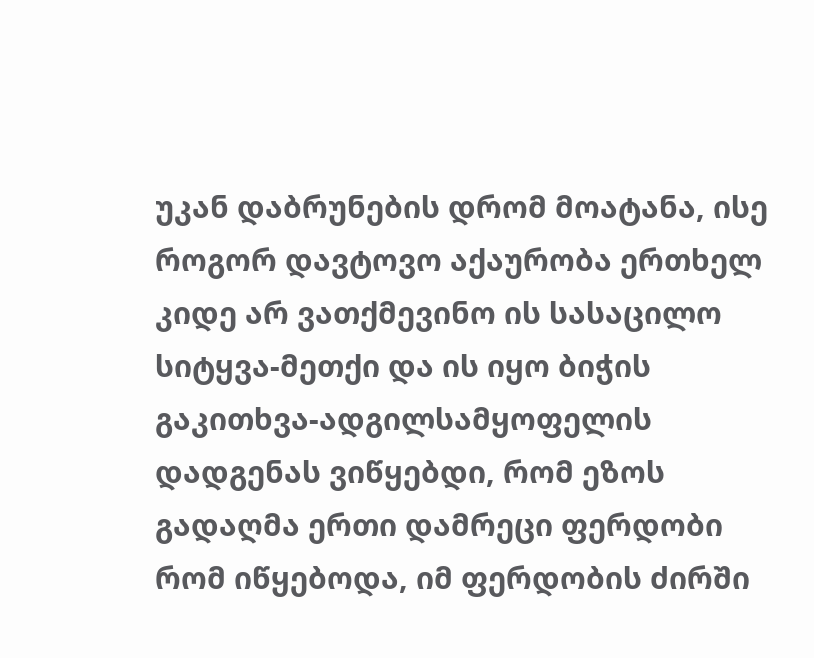უკან დაბრუნების დრომ მოატანა, ისე როგორ დავტოვო აქაურობა ერთხელ კიდე არ ვათქმევინო ის სასაცილო სიტყვა-მეთქი და ის იყო ბიჭის გაკითხვა-ადგილსამყოფელის დადგენას ვიწყებდი, რომ ეზოს გადაღმა ერთი დამრეცი ფერდობი რომ იწყებოდა, იმ ფერდობის ძირში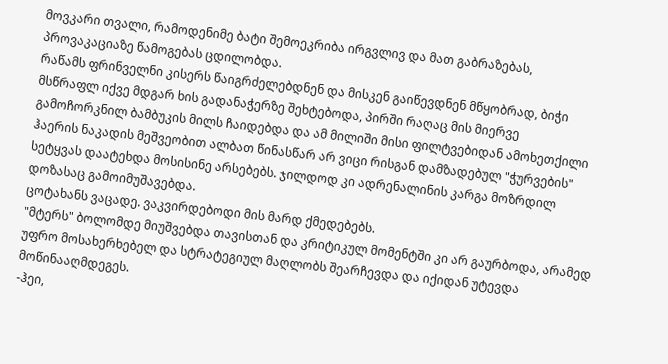მოვკარი თვალი, რამოდენიმე ბატი შემოეკრიბა ირგვლივ და მათ გაბრაზებას, პროვაკაციაზე წამოგებას ცდილობდა.
რაწამს ფრინველნი კისერს წაიგრძელებდნენ და მისკენ გაიწევდნენ მწყობრად, ბიჭი მსწრაფლ იქვე მდგარ ხის გადანაჭერზე შეხტებოდა, პირში რაღაც მის მიერვე გამოჩორკნილ ბამბუკის მილს ჩაიდებდა და ამ მილიში მისი ფილტვებიდან ამოხეთქილი ჰაერის ნაკადის მეშვეობით ალბათ წინასწარ არ ვიცი რისგან დამზადებულ "ჭურვების" სეტყვას დაატეხდა მოსისინე არსებებს. ჯილდოდ კი ადრენალინის კარგა მოზრდილ დოზასაც გამოიმუშავებდა.
ცოტახანს ვაცადე. ვაკვირდებოდი მის მარდ ქმედებებს.
"მტერს" ბოლომდე მიუშვებდა თავისთან და კრიტიკულ მომენტში კი არ გაურბოდა, არამედ უფრო მოსახერხებელ და სტრატეგიულ მაღლობს შეარჩევდა და იქიდან უტევდა მოწინააღმდეგეს.
-ჰეი,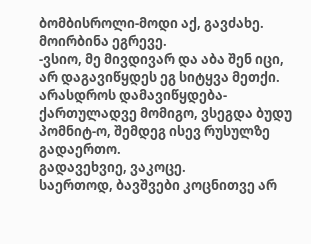ბომბისროლი-მოდი აქ, გავძახე.
მოირბინა ეგრევე.
-ვსიო, მე მივდივარ და აბა შენ იცი, არ დაგავიწყდეს ეგ სიტყვა მეთქი.
არასდროს დამავიწყდება-ქართულადვე მომიგო, ვსეგდა ბუდუ პომნიტ-ო, შემდეგ ისევ რუსულზე გადაერთო.
გადავეხვიე, ვაკოცე.
საერთოდ, ბავშვები კოცნითვე არ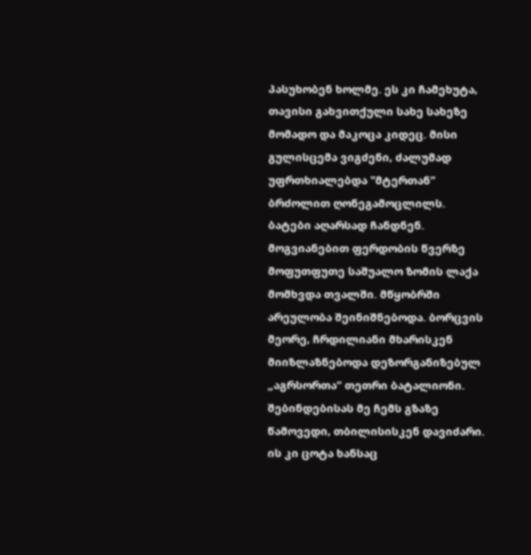პასუხობენ ხოლმე. ეს კი ჩამეხუტა, თავისი გახვითქული სახე სახეზე მომადო და მაკოცა კიდეც. მისი გულისცემა ვიგძენი, ძალუმად უფრთხიალებდა "მტერთან" ბრძოლით ღონეგამოცლილს.
ბატები აღარსად ჩანდნენ.
მოგვიანებით ფერდობის წვერზე მოფუთფუთე საშუალო ზომის ლაქა მომხვდა თვალში. მწყობრში არეულობა შეინიშნებოდა. ბორცვის მეორე, ჩრდილიანი მხარისკენ მიიზლაზნებოდა დეზორგანიზებულ „აგრსორთა“ თეთრი ბატალიონი.
შებინდებისას მე ჩემს გზაზე წამოვედი, თბილისისკენ დავიძარი.
ის კი ცოტა ხანსაც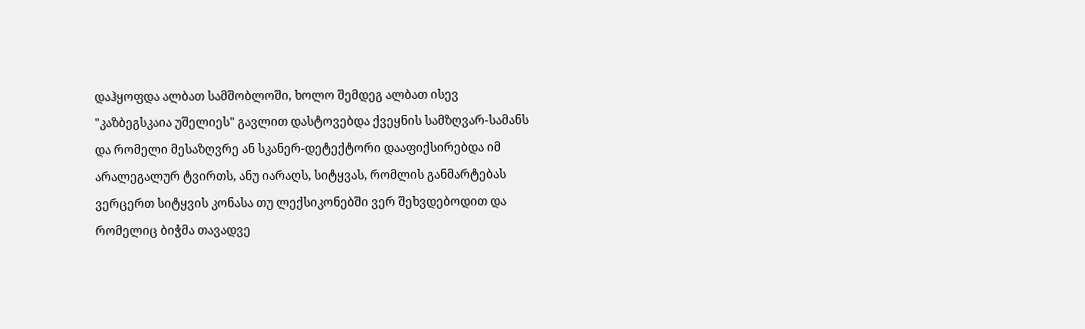დაჰყოფდა ალბათ სამშობლოში, ხოლო შემდეგ ალბათ ისევ "კაზბეგსკაია უშელიეს" გავლით დასტოვებდა ქვეყნის სამზღვარ-სამანს და რომელი მესაზღვრე ან სკანერ-დეტექტორი დააფიქსირებდა იმ არალეგალურ ტვირთს, ანუ იარაღს, სიტყვას, რომლის განმარტებას ვერცერთ სიტყვის კონასა თუ ლექსიკონებში ვერ შეხვდებოდით და რომელიც ბიჭმა თავადვე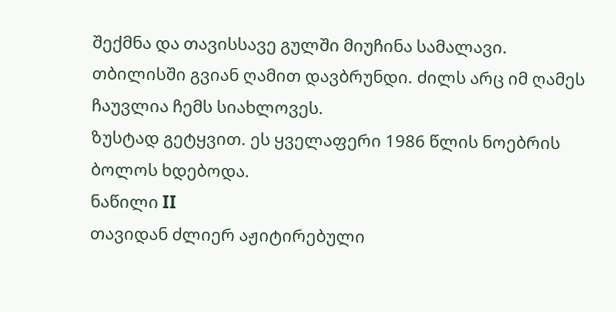შექმნა და თავისსავე გულში მიუჩინა სამალავი.
თბილისში გვიან ღამით დავბრუნდი. ძილს არც იმ ღამეს ჩაუვლია ჩემს სიახლოვეს.
ზუსტად გეტყვით. ეს ყველაფერი 1986 წლის ნოებრის ბოლოს ხდებოდა.
ნაწილი II
თავიდან ძლიერ აჟიტირებული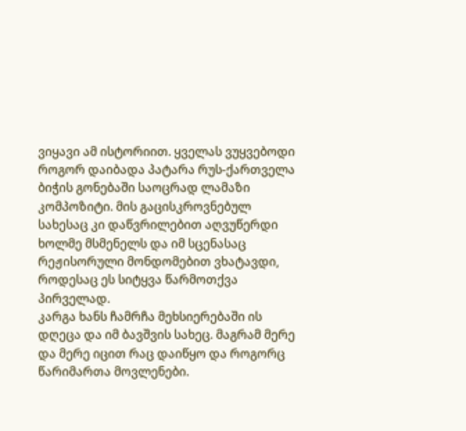ვიყავი ამ ისტორიით. ყველას ვუყვებოდი როგორ დაიბადა პატარა რუს-ქართველა ბიჭის გონებაში საოცრად ლამაზი კომპოზიტი. მის გაცისკროვნებულ სახესაც კი დაწვრილებით აღვუწერდი ხოლმე მსმენელს და იმ სცენასაც რეჟისორული მონდომებით ვხატავდი, როდესაც ეს სიტყვა წარმოთქვა პირველად.
კარგა ხანს ჩამრჩა მეხსიერებაში ის დღეცა და იმ ბავშვის სახეც. მაგრამ მერე და მერე იცით რაც დაიწყო და როგორც წარიმართა მოვლენები.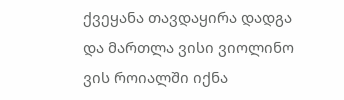ქვეყანა თავდაყირა დადგა და მართლა ვისი ვიოლინო ვის როიალში იქნა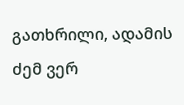გათხრილი, ადამის ძემ ვერ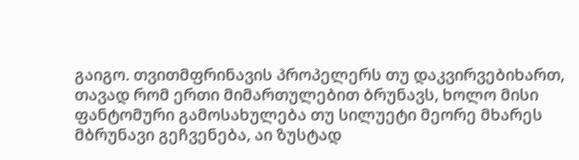გაიგო. თვითმფრინავის პროპელერს თუ დაკვირვებიხართ, თავად რომ ერთი მიმართულებით ბრუნავს, ხოლო მისი ფანტომური გამოსახულება თუ სილუეტი მეორე მხარეს მბრუნავი გეჩვენება, აი ზუსტად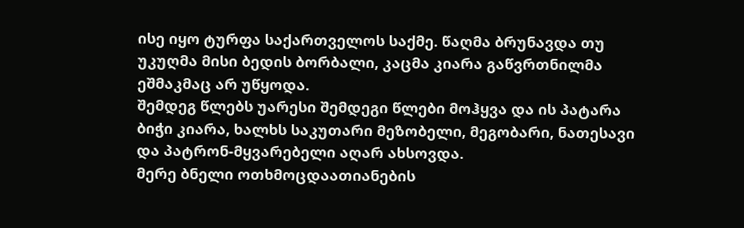ისე იყო ტურფა საქართველოს საქმე. წაღმა ბრუნავდა თუ უკუღმა მისი ბედის ბორბალი, კაცმა კიარა გაწვრთნილმა ეშმაკმაც არ უწყოდა.
შემდეგ წლებს უარესი შემდეგი წლები მოჰყვა და ის პატარა ბიჭი კიარა, ხალხს საკუთარი მეზობელი, მეგობარი, ნათესავი და პატრონ-მყვარებელი აღარ ახსოვდა.
მერე ბნელი ოთხმოცდაათიანების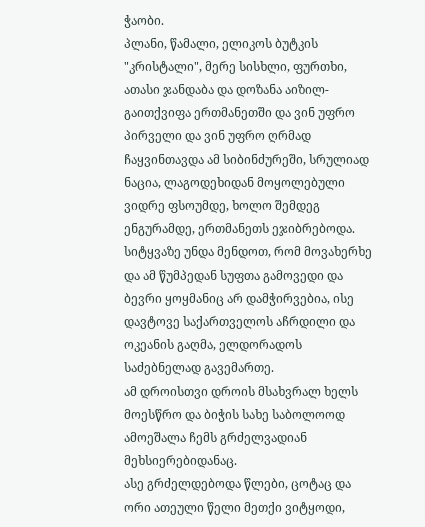ჭაობი.
პლანი, წამალი, ელიკოს ბუტკის "კრისტალი", მერე სისხლი, ფურთხი, ათასი ჯანდაბა და დოზანა აიზილ-გაითქვიფა ერთმანეთში და ვინ უფრო პირველი და ვინ უფრო ღრმად ჩაყვინთავდა ამ სიბინძურეში, სრულიად ნაცია, ლაგოდეხიდან მოყოლებული ვიდრე ფსოუმდე, ხოლო შემდეგ ენგურამდე, ერთმანეთს ეჯიბრებოდა.
სიტყვაზე უნდა მენდოთ, რომ მოვახერხე და ამ წუმპედან სუფთა გამოვედი და ბევრი ყოყმანიც არ დამჭირვებია, ისე დავტოვე საქართველოს აჩრდილი და ოკეანის გაღმა, ელდორადოს საძებნელად გავემართე.
ამ დროისთვი დროის მსახვრალ ხელს მოესწრო და ბიჭის სახე საბოლოოდ ამოეშალა ჩემს გრძელვადიან მეხსიერებიდანაც.
ასე გრძელდებოდა წლები, ცოტაც და ორი ათეული წელი მეთქი ვიტყოდი,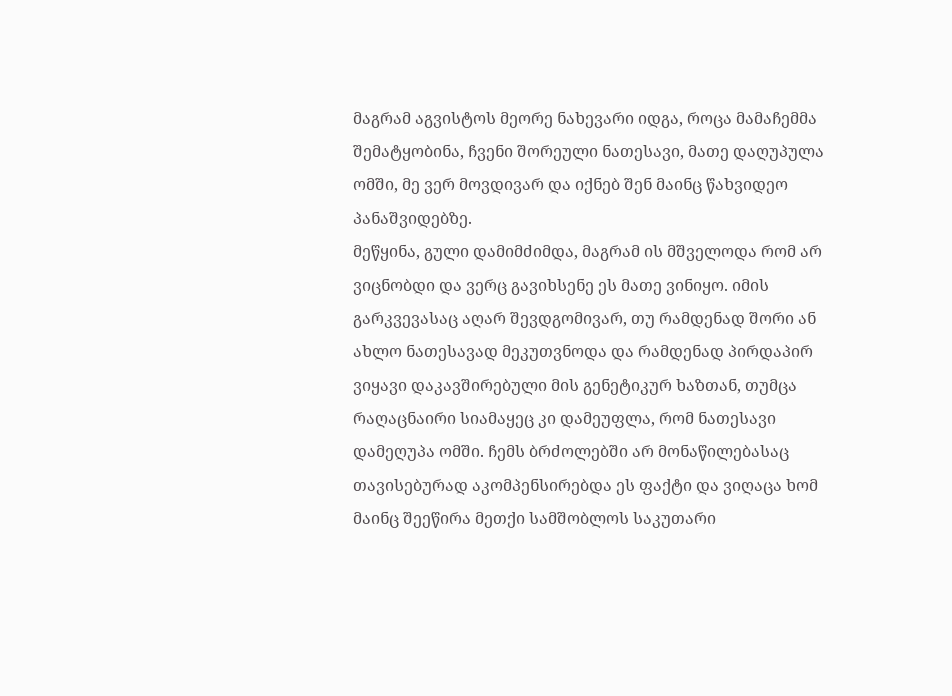მაგრამ აგვისტოს მეორე ნახევარი იდგა, როცა მამაჩემმა შემატყობინა, ჩვენი შორეული ნათესავი, მათე დაღუპულა ომში, მე ვერ მოვდივარ და იქნებ შენ მაინც წახვიდეო პანაშვიდებზე.
მეწყინა, გული დამიმძიმდა, მაგრამ ის მშველოდა რომ არ ვიცნობდი და ვერც გავიხსენე ეს მათე ვინიყო. იმის გარკვევასაც აღარ შევდგომივარ, თუ რამდენად შორი ან ახლო ნათესავად მეკუთვნოდა და რამდენად პირდაპირ ვიყავი დაკავშირებული მის გენეტიკურ ხაზთან, თუმცა რაღაცნაირი სიამაყეც კი დამეუფლა, რომ ნათესავი დამეღუპა ომში. ჩემს ბრძოლებში არ მონაწილებასაც თავისებურად აკომპენსირებდა ეს ფაქტი და ვიღაცა ხომ მაინც შეეწირა მეთქი სამშობლოს საკუთარი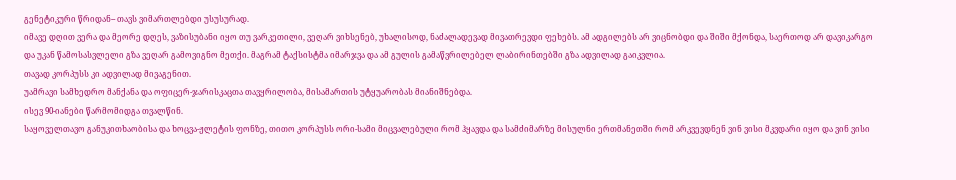გენეტიკური წრიდან-- თავს ვიმართლებდი უსუსურად.
იმავე დღით ვერა და მეორე დღეს, ვაზისუბანი იყო თუ ვარკეთილი, ვეღარ ვიხსენებ, უხალისოდ, ნაძალადევად მივათრევდი ფეხებს. ამ ადგილებს არ ვიცნობდი და შიში მქონდა, საერთოდ არ დავიკარგო და უკან წამოსასვლელი გზა ვეღარ გამოვიგნო მეთქი. მაგრამ ტაქსისტმა იმარჯვა და ამ გულის გამაწვრილებელ ლაბირინთებში გზა ადვილად გაიკვლია.
თავად კორპუსს კი ადვილად მივაგენით.
უამრავი სამხედრო მანქანა და ოფიცერ-ჯარისკაცთა თავყრილობა, მისამართის უტყუარობას მიანიშნებდა.
ისევ 90-იანები წარმომიდგა თვალწინ.
საყოველთავო განუკითხაობისა და ხოცვა-ჟლეტის ფონზე, თითო კორპუსს ორი-სამი მიცვალებული რომ ჰყავდა და სამძიმარზე მისულნი ერთმანეთში რომ არკვევდნენ ვინ ვისი მკვდარი იყო და ვინ ვისი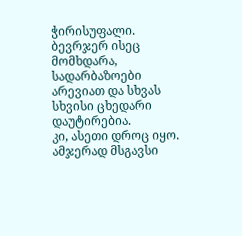ჭირისუფალი. ბევრჯერ ისეც მომხდარა, სადარბაზოები არევიათ და სხვას სხვისი ცხედარი დაუტირებია.
კი, ასეთი დროც იყო.
ამჯერად მსგავსი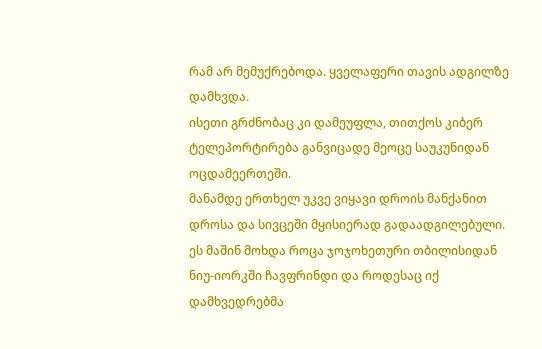რამ არ მემუქრებოდა. ყველაფერი თავის ადგილზე დამხვდა.
ისეთი გრძნობაც კი დამეუფლა, თითქოს კიბერ ტელეპორტირება განვიცადე მეოცე საუკუნიდან ოცდამეერთეში.
მანამდე ერთხელ უკვე ვიყავი დროის მანქანით დროსა და სივცეში მყისიერად გადაადგილებული. ეს მაშინ მოხდა როცა ჯოჯოხეთური თბილისიდან ნიუ-იორკში ჩავფრინდი და როდესაც იქ დამხვედრებმა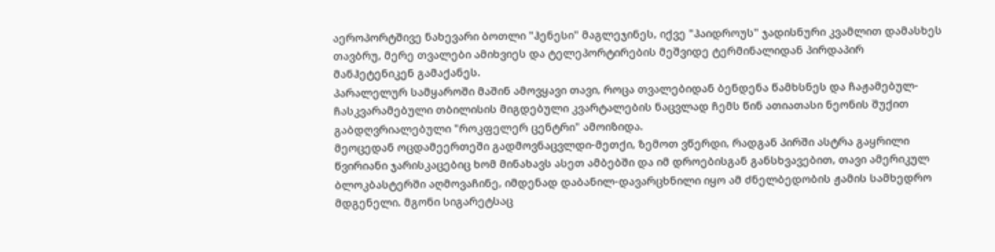აეროპორტშივე ნახევარი ბოთლი "ჰენესი" მაგლეჯინეს, იქვე "ჰაიდროუს" ჯადისნური კვამლით დამასხეს თავბრუ, მერე თვალები ამიხვიეს და ტელეპორტირების მეშვიდე ტერმინალიდან პირდაპირ მანჰეტენიკენ გამაქანეს.
პარალელურ სამყაროში მაშინ ამოვყავი თავი, როცა თვალებიდან ბენდენა წამხსნეს და ჩაჟამებულ-ჩასკვარამებული თბილისის მიგდებული კვარტალების ნაცვლად ჩემს წინ ათიათასი ნეონის შუქით გაბდღვრიალებული "როკფელერ ცენტრი" ამოიზიდა.
მეოცედან ოცდამეერთეში გადმოვნაცვლდი-მეთქი, ზემოთ ვწერდი, რადგან პირში ასტრა გაყრილი წვირიანი ჯარისკაცებიც ხომ მინახავს ასეთ ამბებში და იმ დროებისგან განსხვავებით, თავი ამერიკულ ბლოკბასტერში აღმოვაჩინე, იმდენად დაბანილ-დავარცხნილი იყო ამ ძნელბედობის ჟამის სამხედრო მდგენელი. მგონი სიგარეტსაც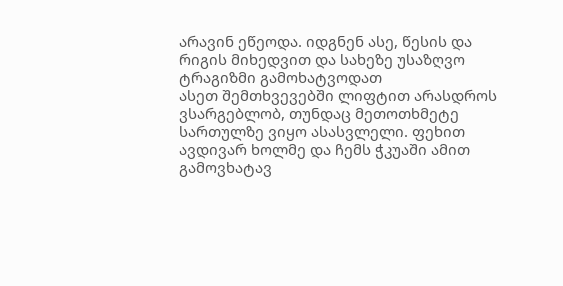არავინ ეწეოდა. იდგნენ ასე, წესის და რიგის მიხედვით და სახეზე უსაზღვო ტრაგიზმი გამოხატვოდათ
ასეთ შემთხვევებში ლიფტით არასდროს ვსარგებლობ, თუნდაც მეთოთხმეტე სართულზე ვიყო ასასვლელი. ფეხით ავდივარ ხოლმე და ჩემს ჭკუაში ამით გამოვხატავ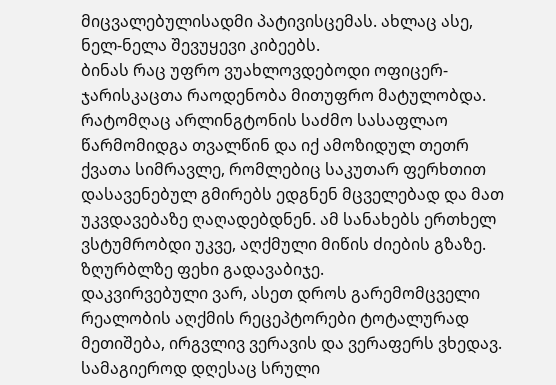მიცვალებულისადმი პატივისცემას. ახლაც ასე, ნელ-ნელა შევუყევი კიბეებს.
ბინას რაც უფრო ვუახლოვდებოდი ოფიცერ-ჯარისკაცთა რაოდენობა მითუფრო მატულობდა.
რატომღაც არლინგტონის საძმო სასაფლაო წარმომიდგა თვალწინ და იქ ამოზიდულ თეთრ ქვათა სიმრავლე, რომლებიც საკუთარ ფერხთით დასავენებულ გმირებს ედგნენ მცველებად და მათ უკვდავებაზე ღაღადებდნენ. ამ სანახებს ერთხელ ვსტუმრობდი უკვე, აღქმული მიწის ძიების გზაზე.
ზღურბლზე ფეხი გადავაბიჯე.
დაკვირვებული ვარ, ასეთ დროს გარემომცველი რეალობის აღქმის რეცეპტორები ტოტალურად მეთიშება, ირგვლივ ვერავის და ვერაფერს ვხედავ.
სამაგიეროდ დღესაც სრული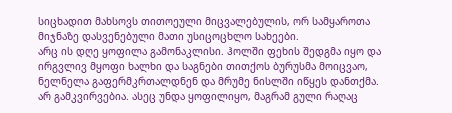სიცხადით მახსოვს თითოეული მიცვალებულის, ორ სამყაროთა მიჯნაზე დასვენებული მათი უსიცოცხლო სახეები.
არც ის დღე ყოფილა გამონაკლისი. ჰოლში ფეხის შედგმა იყო და ირგვლივ მყოფი ხალხი და საგნები თითქოს ბურუსმა მოიცვაო, ნელნელა გაფერმკრთალდნენ და მრუმე ნისლში იწყეს დანთქმა.
არ გამკვირვებია. ასეც უნდა ყოფილიყო, მაგრამ გული რაღაც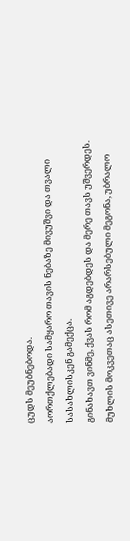ცუდს მეუბნებოდა.
აორთქლებადი სამყარო თავის ნებაზე მივუშვი და თვალი სასახლისკენ გამექცა.
გინახავთ ვინმე, ქვას რომ აგდებდეს და მერე თავს უშვერდეს. მუხლის მოკვეთაც ასეთივე არარსებული მეგონა, უბრალო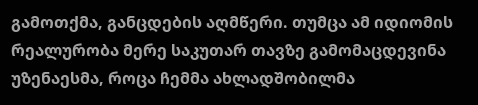გამოთქმა, განცდების აღმწერი. თუმცა ამ იდიომის რეალურობა მერე საკუთარ თავზე გამომაცდევინა უზენაესმა, როცა ჩემმა ახლადშობილმა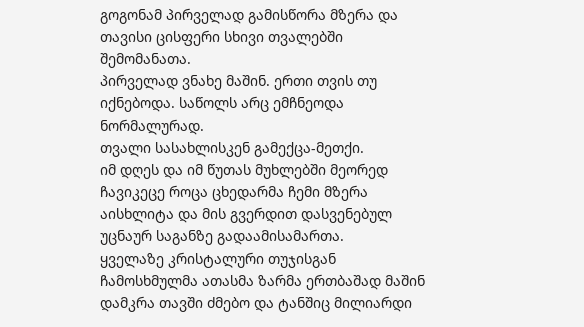გოგონამ პირველად გამისწორა მზერა და თავისი ცისფერი სხივი თვალებში შემომანათა.
პირველად ვნახე მაშინ. ერთი თვის თუ იქნებოდა. საწოლს არც ემჩნეოდა ნორმალურად.
თვალი სასახლისკენ გამექცა-მეთქი.
იმ დღეს და იმ წუთას მუხლებში მეორედ ჩავიკეცე როცა ცხედარმა ჩემი მზერა აისხლიტა და მის გვერდით დასვენებულ უცნაურ საგანზე გადაამისამართა.
ყველაზე კრისტალური თუჯისგან ჩამოსხმულმა ათასმა ზარმა ერთბაშად მაშინ დამკრა თავში ძმებო და ტანშიც მილიარდი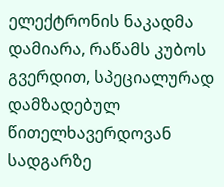ელექტრონის ნაკადმა დამიარა, რაწამს კუბოს გვერდით, სპეციალურად დამზადებულ წითელხავერდოვან სადგარზე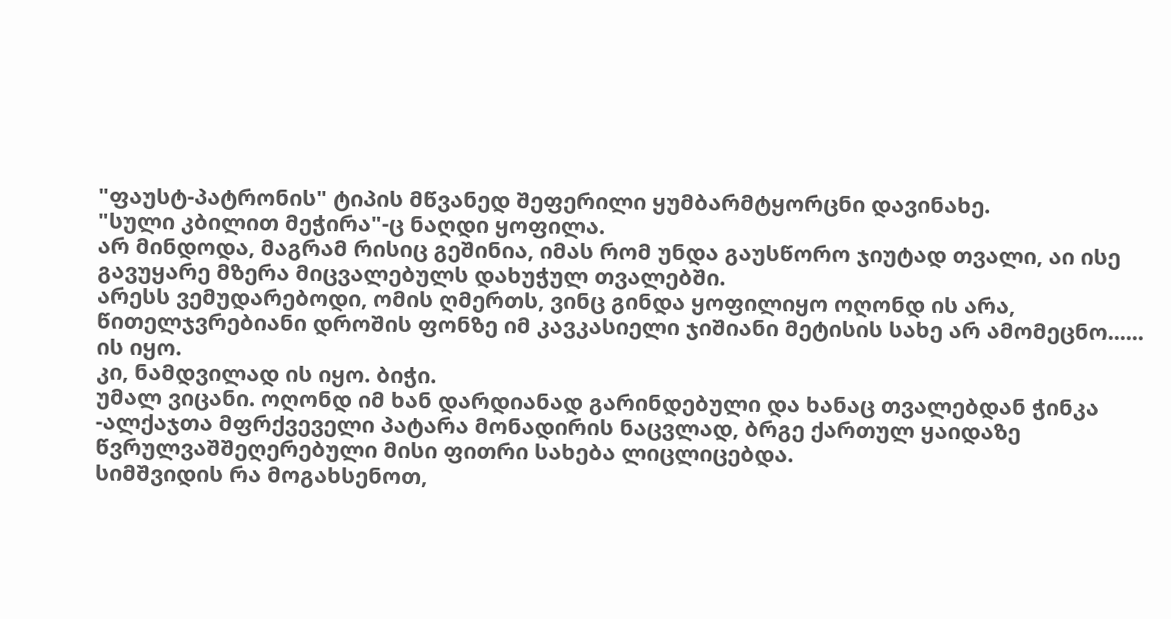"ფაუსტ-პატრონის" ტიპის მწვანედ შეფერილი ყუმბარმტყორცნი დავინახე.
"სული კბილით მეჭირა"-ც ნაღდი ყოფილა.
არ მინდოდა, მაგრამ რისიც გეშინია, იმას რომ უნდა გაუსწორო ჯიუტად თვალი, აი ისე გავუყარე მზერა მიცვალებულს დახუჭულ თვალებში.
არესს ვემუდარებოდი, ომის ღმერთს, ვინც გინდა ყოფილიყო ოღონდ ის არა, წითელჯვრებიანი დროშის ფონზე იმ კავკასიელი ჯიშიანი მეტისის სახე არ ამომეცნო......
ის იყო.
კი, ნამდვილად ის იყო. ბიჭი.
უმალ ვიცანი. ოღონდ იმ ხან დარდიანად გარინდებული და ხანაც თვალებდან ჭინკა -ალქაჯთა მფრქვეველი პატარა მონადირის ნაცვლად, ბრგე ქართულ ყაიდაზე წვრულვაშშეღერებული მისი ფითრი სახება ლიცლიცებდა.
სიმშვიდის რა მოგახსენოთ,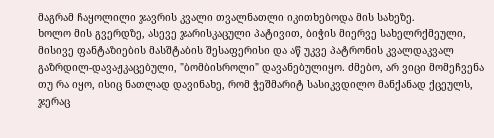მაგრამ ჩაყოლილი ჯავრის კვალი თვალნათლი იკითხებოდა მის სახეზე.
ხოლო მის გვერდზე, ასევე ჯარისკაცული პატივით, ბიჭის მიერვე სახელრქმეული, მისივე ფანტაზიების მასშტაბის შესაფერისი და აწ უკვე პატრონის კვალდაკვალ გაზრდილ-დავაჟკაცებული, "ბომბისროლი" დავანებულიყო. ძმებო, არ ვიცი მომეჩვენა თუ რა იყო, ისიც ნათლად დავინახე, რომ ჭეშმარიტ სასიკვდილო მანქანად ქცეულს, ჯერაც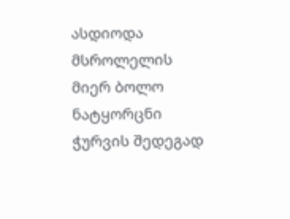ასდიოდა მსროლელის მიერ ბოლო ნატყორცნი ჭურვის შედეგად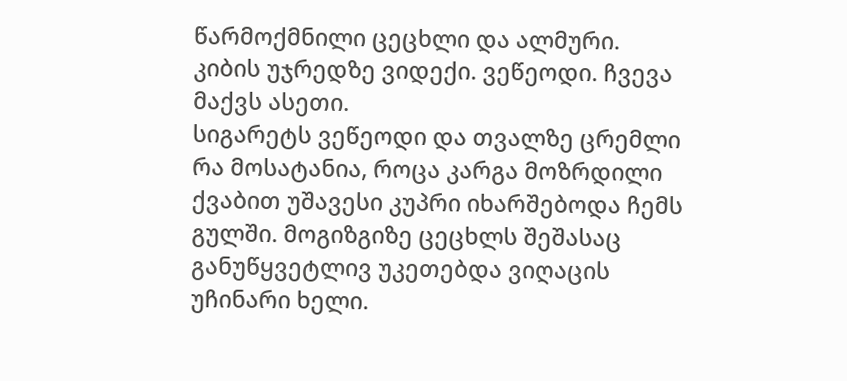წარმოქმნილი ცეცხლი და ალმური.
კიბის უჯრედზე ვიდექი. ვეწეოდი. ჩვევა მაქვს ასეთი.
სიგარეტს ვეწეოდი და თვალზე ცრემლი რა მოსატანია, როცა კარგა მოზრდილი ქვაბით უშავესი კუპრი იხარშებოდა ჩემს გულში. მოგიზგიზე ცეცხლს შეშასაც განუწყვეტლივ უკეთებდა ვიღაცის უჩინარი ხელი.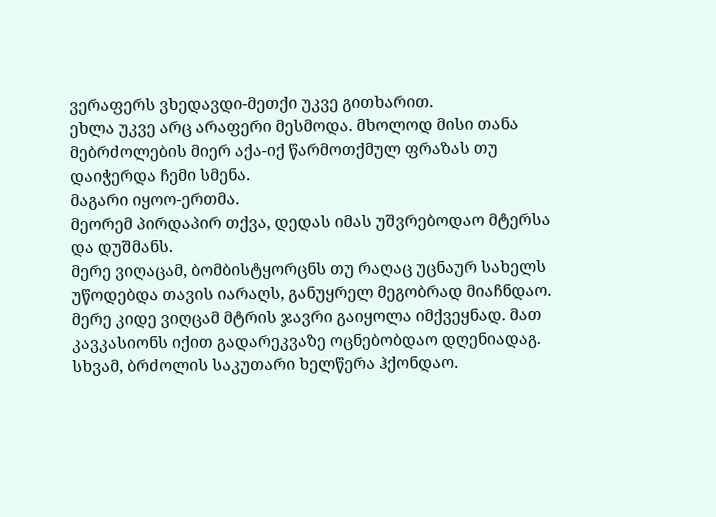ვერაფერს ვხედავდი-მეთქი უკვე გითხარით.
ეხლა უკვე არც არაფერი მესმოდა. მხოლოდ მისი თანა მებრძოლების მიერ აქა-იქ წარმოთქმულ ფრაზას თუ დაიჭერდა ჩემი სმენა.
მაგარი იყოო-ერთმა.
მეორემ პირდაპირ თქვა, დედას იმას უშვრებოდაო მტერსა და დუშმანს.
მერე ვიღაცამ, ბომბისტყორცნს თუ რაღაც უცნაურ სახელს უწოდებდა თავის იარაღს, განუყრელ მეგობრად მიაჩნდაო.
მერე კიდე ვიღცამ მტრის ჯავრი გაიყოლა იმქვეყნად. მათ კავკასიონს იქით გადარეკვაზე ოცნებობდაო დღენიადაგ.
სხვამ, ბრძოლის საკუთარი ხელწერა ჰქონდაო.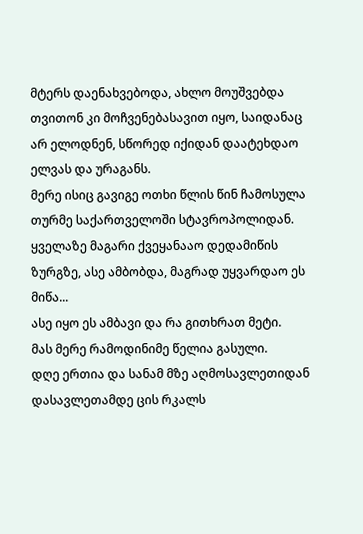მტერს დაენახვებოდა, ახლო მოუშვებდა თვითონ კი მოჩვენებასავით იყო, საიდანაც არ ელოდნენ, სწორედ იქიდან დაატეხდაო ელვას და ურაგანს.
მერე ისიც გავიგე ოთხი წლის წინ ჩამოსულა თურმე საქართველოში სტავროპოლიდან. ყველაზე მაგარი ქვეყანააო დედამიწის ზურგზე, ასე ამბობდა, მაგრად უყვარდაო ეს მიწა...
ასე იყო ეს ამბავი და რა გითხრათ მეტი.
მას მერე რამოდინიმე წელია გასული.
დღე ერთია და სანამ მზე აღმოსავლეთიდან დასავლეთამდე ცის რკალს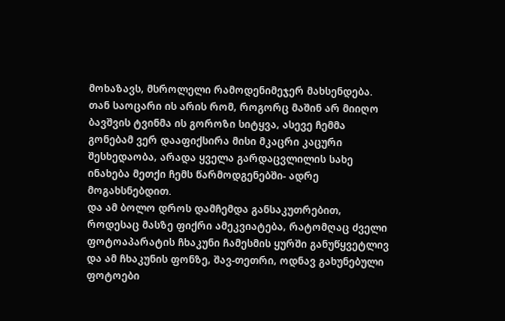მოხაზავს, მსროლელი რამოდენიმეჯერ მახსენდება. თან საოცარი ის არის რომ, როგორც მაშინ არ მიიღო ბავშვის ტვინმა ის გოროზი სიტყვა, ასევე ჩემმა გონებამ ვერ დააფიქსირა მისი მკაცრი კაცური შესხედაობა, არადა ყველა გარდაცვლილის სახე ინახება მეთქი ჩემს წარმოდგენებში- ადრე მოგახსნებდით.
და ამ ბოლო დროს დამჩემდა განსაკუთრებით, როდესაც მასზე ფიქრი ამეკვიატება, რატომღაც ძველი ფოტოაპარატის ჩხაკუნი ჩამესმის ყურში განუწყვეტლივ და ამ ჩხაკუნის ფონზე, შავ-თეთრი, ოდნავ გახუნებული ფოტოები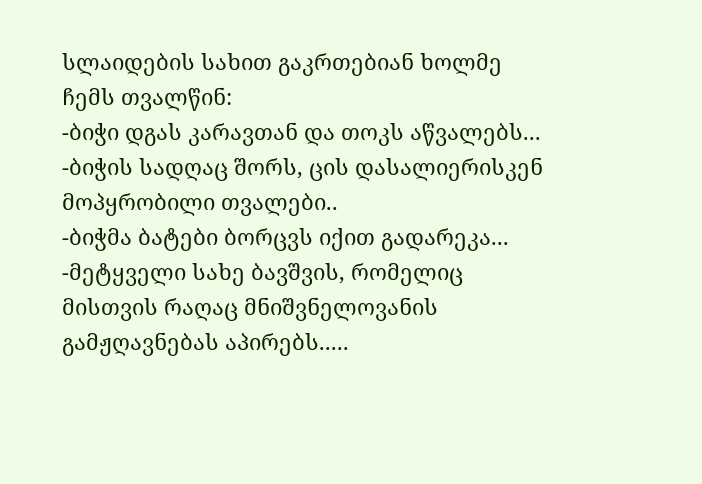სლაიდების სახით გაკრთებიან ხოლმე ჩემს თვალწინ:
-ბიჭი დგას კარავთან და თოკს აწვალებს...
-ბიჭის სადღაც შორს, ცის დასალიერისკენ მოპყრობილი თვალები..
-ბიჭმა ბატები ბორცვს იქით გადარეკა...
-მეტყველი სახე ბავშვის, რომელიც მისთვის რაღაც მნიშვნელოვანის გამჟღავნებას აპირებს.....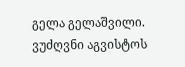გელა გელაშვილი.
ვუძღვნი აგვისტოს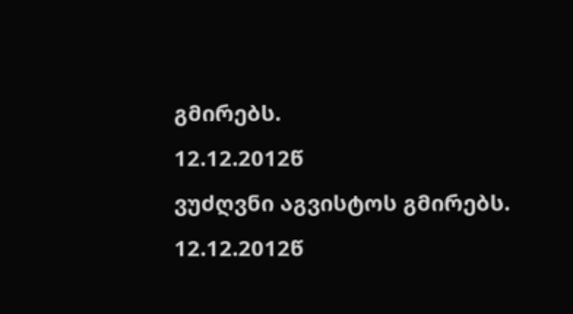გმირებს.
12.12.2012წ
ვუძღვნი აგვისტოს გმირებს.
12.12.2012წ